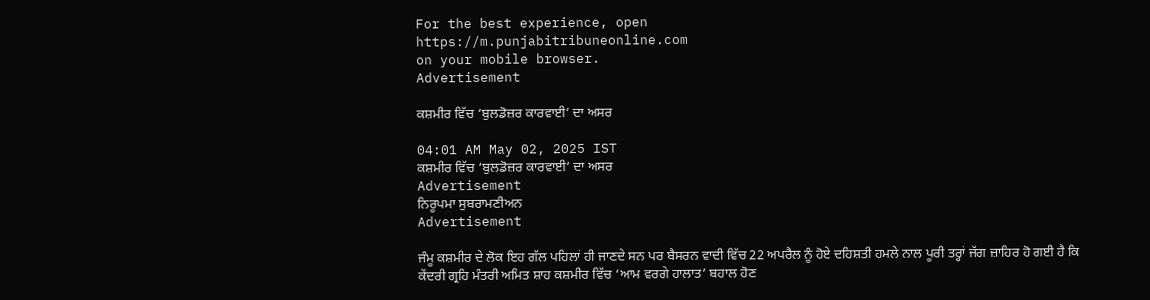For the best experience, open
https://m.punjabitribuneonline.com
on your mobile browser.
Advertisement

ਕਸ਼ਮੀਰ ਵਿੱਚ ‘ਬੁਲਡੋਜ਼ਰ ਕਾਰਵਾਈ’ ਦਾ ਅਸਰ

04:01 AM May 02, 2025 IST
ਕਸ਼ਮੀਰ ਵਿੱਚ ‘ਬੁਲਡੋਜ਼ਰ ਕਾਰਵਾਈ’ ਦਾ ਅਸਰ
Advertisement
ਨਿਰੂਪਮਾ ਸੁਬਰਾਮਣੀਅਨ
Advertisement

ਜੰਮੂ ਕਸ਼ਮੀਰ ਦੇ ਲੋਕ ਇਹ ਗੱਲ ਪਹਿਲਾਂ ਹੀ ਜਾਣਦੇ ਸਨ ਪਰ ਬੈਸਰਨ ਵਾਦੀ ਵਿੱਚ 22 ਅਪਰੈਲ ਨੂੰ ਹੋਏ ਦਹਿਸ਼ਤੀ ਹਮਲੇ ਨਾਲ ਪੂਰੀ ਤਰ੍ਹਾਂ ਜੱਗ ਜ਼ਾਹਿਰ ਹੋ ਗਈ ਹੈ ਕਿ ਕੇਂਦਰੀ ਗ੍ਰਹਿ ਮੰਤਰੀ ਅਮਿਤ ਸ਼ਾਹ ਕਸ਼ਮੀਰ ਵਿੱਚ ‘ਆਮ ਵਰਗੇ ਹਾਲਾਤ’ ਬਹਾਲ ਹੋਣ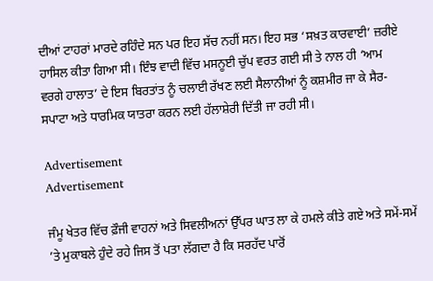ਦੀਆਂ ਟਾਹਰਾਂ ਮਾਰਦੇ ਰਹਿੰਦੇ ਸਨ ਪਰ ਇਹ ਸੱਚ ਨਹੀਂ ਸਨ। ਇਹ ਸਭ ‘ਸਖ਼ਤ ਕਾਰਵਾਈ’ ਜ਼ਰੀਏ ਹਾਸਿਲ ਕੀਤਾ ਗਿਆ ਸੀ। ਇੰਝ ਵਾਦੀ ਵਿੱਚ ਮਸਨੂਈ ਚੁੱਪ ਵਰਤ ਗਈ ਸੀ ਤੇ ਨਾਲ ਹੀ ‘ਆਮ ਵਰਗੇ ਹਾਲਾਤ’ ਦੇ ਇਸ ਬਿਰਤਾਂਤ ਨੂੰ ਚਲਾਈ ਰੱਖਣ ਲਈ ਸੈਲਾਨੀਆਂ ਨੂੰ ਕਸ਼ਮੀਰ ਜਾ ਕੇ ਸੈਰ-ਸਪਾਟਾ ਅਤੇ ਧਾਰਮਿਕ ਯਾਤਰਾ ਕਰਨ ਲਈ ਹੱਲਾਸ਼ੇਰੀ ਦਿੱਤੀ ਜਾ ਰਹੀ ਸੀ।

Advertisement
Advertisement

ਜੰਮੂ ਖੇਤਰ ਵਿੱਚ ਫ਼ੌਜੀ ਵਾਹਨਾਂ ਅਤੇ ਸਿਵਲੀਅਨਾਂ ਉੱਪਰ ਘਾਤ ਲਾ ਕੇ ਹਮਲੇ ਕੀਤੇ ਗਏ ਅਤੇ ਸਮੇਂ-ਸਮੇਂ ’ਤੇ ਮੁਕਾਬਲੇ ਹੁੰਦੇ ਰਹੇ ਜਿਸ ਤੋਂ ਪਤਾ ਲੱਗਦਾ ਹੈ ਕਿ ਸਰਹੱਦ ਪਾਰੋਂ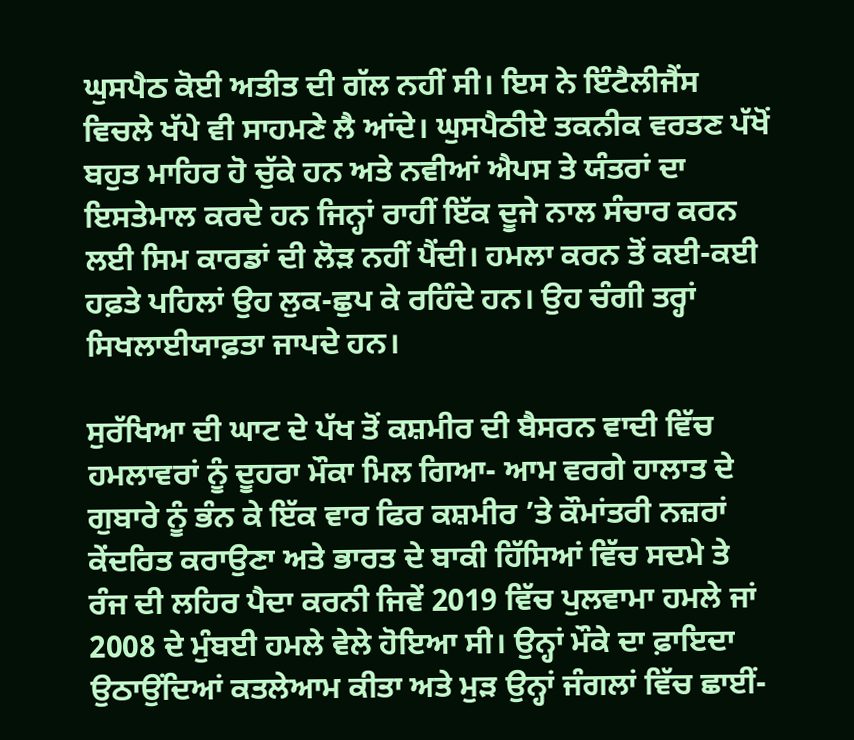ਘੁਸਪੈਠ ਕੋਈ ਅਤੀਤ ਦੀ ਗੱਲ ਨਹੀਂ ਸੀ। ਇਸ ਨੇ ਇੰਟੈਲੀਜੈਂਸ ਵਿਚਲੇ ਖੱਪੇ ਵੀ ਸਾਹਮਣੇ ਲੈ ਆਂਦੇ। ਘੁਸਪੈਠੀਏ ਤਕਨੀਕ ਵਰਤਣ ਪੱਖੋਂ ਬਹੁਤ ਮਾਹਿਰ ਹੋ ਚੁੱਕੇ ਹਨ ਅਤੇ ਨਵੀਆਂ ਐਪਸ ਤੇ ਯੰਤਰਾਂ ਦਾ ਇਸਤੇਮਾਲ ਕਰਦੇ ਹਨ ਜਿਨ੍ਹਾਂ ਰਾਹੀਂ ਇੱਕ ਦੂਜੇ ਨਾਲ ਸੰਚਾਰ ਕਰਨ ਲਈ ਸਿਮ ਕਾਰਡਾਂ ਦੀ ਲੋੜ ਨਹੀਂ ਪੈਂਦੀ। ਹਮਲਾ ਕਰਨ ਤੋਂ ਕਈ-ਕਈ ਹਫ਼ਤੇ ਪਹਿਲਾਂ ਉਹ ਲੁਕ-ਛੁਪ ਕੇ ਰਹਿੰਦੇ ਹਨ। ਉਹ ਚੰਗੀ ਤਰ੍ਹਾਂ ਸਿਖਲਾਈਯਾਫ਼ਤਾ ਜਾਪਦੇ ਹਨ।

ਸੁਰੱਖਿਆ ਦੀ ਘਾਟ ਦੇ ਪੱਖ ਤੋਂ ਕਸ਼ਮੀਰ ਦੀ ਬੈਸਰਨ ਵਾਦੀ ਵਿੱਚ ਹਮਲਾਵਰਾਂ ਨੂੰ ਦੂਹਰਾ ਮੌਕਾ ਮਿਲ ਗਿਆ- ਆਮ ਵਰਗੇ ਹਾਲਾਤ ਦੇ ਗੁਬਾਰੇ ਨੂੰ ਭੰਨ ਕੇ ਇੱਕ ਵਾਰ ਫਿਰ ਕਸ਼ਮੀਰ ’ਤੇ ਕੌਮਾਂਤਰੀ ਨਜ਼ਰਾਂ ਕੇਂਦਰਿਤ ਕਰਾਉਣਾ ਅਤੇ ਭਾਰਤ ਦੇ ਬਾਕੀ ਹਿੱਸਿਆਂ ਵਿੱਚ ਸਦਮੇ ਤੇ ਰੰਜ ਦੀ ਲਹਿਰ ਪੈਦਾ ਕਰਨੀ ਜਿਵੇਂ 2019 ਵਿੱਚ ਪੁਲਵਾਮਾ ਹਮਲੇ ਜਾਂ 2008 ਦੇ ਮੁੰਬਈ ਹਮਲੇ ਵੇਲੇ ਹੋਇਆ ਸੀ। ਉਨ੍ਹਾਂ ਮੌਕੇ ਦਾ ਫ਼ਾਇਦਾ ਉਠਾਉਂਦਿਆਂ ਕਤਲੇਆਮ ਕੀਤਾ ਅਤੇ ਮੁੜ ਉਨ੍ਹਾਂ ਜੰਗਲਾਂ ਵਿੱਚ ਛਾਈਂ-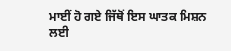ਮਾਈਂ ਹੋ ਗਏ ਜਿੱਥੋਂ ਇਸ ਘਾਤਕ ਮਿਸ਼ਨ ਲਈ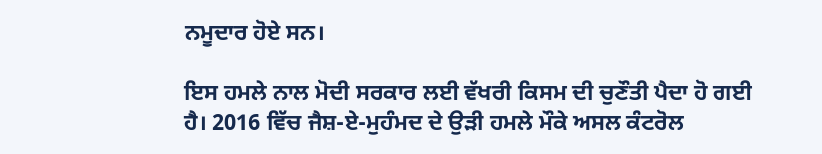ਨਮੂਦਾਰ ਹੋਏ ਸਨ।

ਇਸ ਹਮਲੇ ਨਾਲ ਮੋਦੀ ਸਰਕਾਰ ਲਈ ਵੱਖਰੀ ਕਿਸਮ ਦੀ ਚੁਣੌਤੀ ਪੈਦਾ ਹੋ ਗਈ ਹੈ। 2016 ਵਿੱਚ ਜੈਸ਼-ਏ-ਮੁਹੰਮਦ ਦੇ ਉੜੀ ਹਮਲੇ ਮੌਕੇ ਅਸਲ ਕੰਟਰੋਲ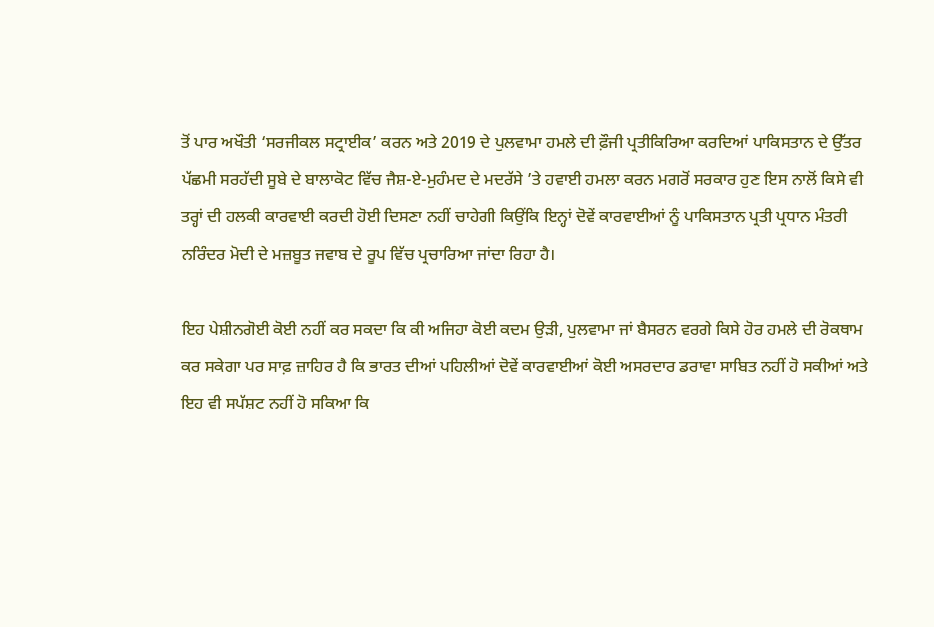ਤੋਂ ਪਾਰ ਅਖੌਤੀ ‘ਸਰਜੀਕਲ ਸਟ੍ਰਾਈਕ’ ਕਰਨ ਅਤੇ 2019 ਦੇ ਪੁਲਵਾਮਾ ਹਮਲੇ ਦੀ ਫ਼ੌਜੀ ਪ੍ਰਤੀਕਿਰਿਆ ਕਰਦਿਆਂ ਪਾਕਿਸਤਾਨ ਦੇ ਉੱਤਰ ਪੱਛਮੀ ਸਰਹੱਦੀ ਸੂਬੇ ਦੇ ਬਾਲਾਕੋਟ ਵਿੱਚ ਜੈਸ਼-ਏ-ਮੁਹੰਮਦ ਦੇ ਮਦਰੱਸੇ ’ਤੇ ਹਵਾਈ ਹਮਲਾ ਕਰਨ ਮਗਰੋਂ ਸਰਕਾਰ ਹੁਣ ਇਸ ਨਾਲੋਂ ਕਿਸੇ ਵੀ ਤਰ੍ਹਾਂ ਦੀ ਹਲਕੀ ਕਾਰਵਾਈ ਕਰਦੀ ਹੋਈ ਦਿਸਣਾ ਨਹੀਂ ਚਾਹੇਗੀ ਕਿਉਂਕਿ ਇਨ੍ਹਾਂ ਦੋਵੇਂ ਕਾਰਵਾਈਆਂ ਨੂੰ ਪਾਕਿਸਤਾਨ ਪ੍ਰਤੀ ਪ੍ਰਧਾਨ ਮੰਤਰੀ ਨਰਿੰਦਰ ਮੋਦੀ ਦੇ ਮਜ਼ਬੂਤ ਜਵਾਬ ਦੇ ਰੂਪ ਵਿੱਚ ਪ੍ਰਚਾਰਿਆ ਜਾਂਦਾ ਰਿਹਾ ਹੈ।

ਇਹ ਪੇਸ਼ੀਨਗੋਈ ਕੋਈ ਨਹੀਂ ਕਰ ਸਕਦਾ ਕਿ ਕੀ ਅਜਿਹਾ ਕੋਈ ਕਦਮ ਉੜੀ, ਪੁਲਵਾਮਾ ਜਾਂ ਬੈਸਰਨ ਵਰਗੇ ਕਿਸੇ ਹੋਰ ਹਮਲੇ ਦੀ ਰੋਕਥਾਮ ਕਰ ਸਕੇਗਾ ਪਰ ਸਾਫ਼ ਜ਼ਾਹਿਰ ਹੈ ਕਿ ਭਾਰਤ ਦੀਆਂ ਪਹਿਲੀਆਂ ਦੋਵੇਂ ਕਾਰਵਾਈਆਂ ਕੋਈ ਅਸਰਦਾਰ ਡਰਾਵਾ ਸਾਬਿਤ ਨਹੀਂ ਹੋ ਸਕੀਆਂ ਅਤੇ ਇਹ ਵੀ ਸਪੱਸ਼ਟ ਨਹੀਂ ਹੋ ਸਕਿਆ ਕਿ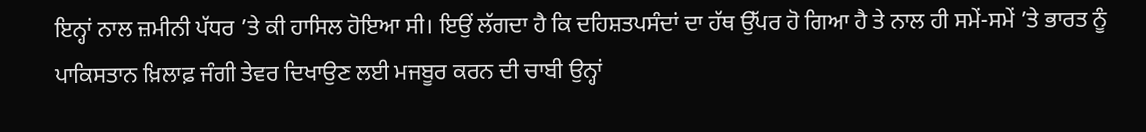ਇਨ੍ਹਾਂ ਨਾਲ ਜ਼ਮੀਨੀ ਪੱਧਰ ’ਤੇ ਕੀ ਹਾਸਿਲ ਹੋਇਆ ਸੀ। ਇਉਂ ਲੱਗਦਾ ਹੈ ਕਿ ਦਹਿਸ਼ਤਪਸੰਦਾਂ ਦਾ ਹੱਥ ਉੱਪਰ ਹੋ ਗਿਆ ਹੈ ਤੇ ਨਾਲ ਹੀ ਸਮੇਂ-ਸਮੇਂ ’ਤੇ ਭਾਰਤ ਨੂੰ ਪਾਕਿਸਤਾਨ ਖ਼ਿਲਾਫ਼ ਜੰਗੀ ਤੇਵਰ ਦਿਖਾਉਣ ਲਈ ਮਜਬੂਰ ਕਰਨ ਦੀ ਚਾਬੀ ਉਨ੍ਹਾਂ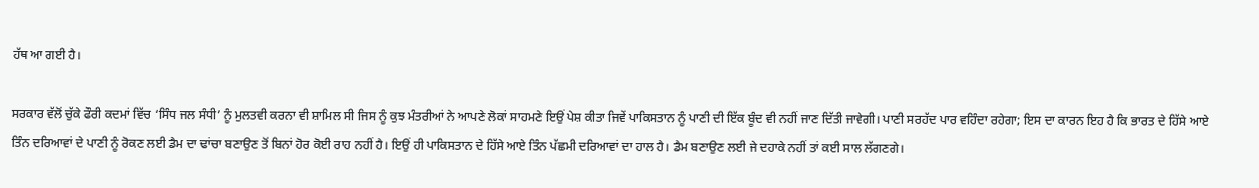ਹੱਥ ਆ ਗਈ ਹੈ।

ਸਰਕਾਰ ਵੱਲੋਂ ਚੁੱਕੇ ਫੌਰੀ ਕਦਮਾਂ ਵਿੱਚ ‘ਸਿੰਧ ਜਲ ਸੰਧੀ’ ਨੂੰ ਮੁਲਤਵੀ ਕਰਨਾ ਵੀ ਸ਼ਾਮਿਲ ਸੀ ਜਿਸ ਨੂੰ ਕੁਝ ਮੰਤਰੀਆਂ ਨੇ ਆਪਣੇ ਲੋਕਾਂ ਸਾਹਮਣੇ ਇਉਂ ਪੇਸ਼ ਕੀਤਾ ਜਿਵੇਂ ਪਾਕਿਸਤਾਨ ਨੂੰ ਪਾਣੀ ਦੀ ਇੱਕ ਬੂੰਦ ਵੀ ਨਹੀਂ ਜਾਣ ਦਿੱਤੀ ਜਾਵੇਗੀ। ਪਾਣੀ ਸਰਹੱਦ ਪਾਰ ਵਹਿੰਦਾ ਰਹੇਗਾ; ਇਸ ਦਾ ਕਾਰਨ ਇਹ ਹੈ ਕਿ ਭਾਰਤ ਦੇ ਹਿੱਸੇ ਆਏ ਤਿੰਨ ਦਰਿਆਵਾਂ ਦੇ ਪਾਣੀ ਨੂੰ ਰੋਕਣ ਲਈ ਡੈਮ ਦਾ ਢਾਂਚਾ ਬਣਾਉਣ ਤੋਂ ਬਿਨਾਂ ਹੋਰ ਕੋਈ ਰਾਹ ਨਹੀਂ ਹੈ। ਇਉਂ ਹੀ ਪਾਕਿਸਤਾਨ ਦੇ ਹਿੱਸੇ ਆਏ ਤਿੰਨ ਪੱਛਮੀ ਦਰਿਆਵਾਂ ਦਾ ਹਾਲ ਹੈ। ਡੈਮ ਬਣਾਉਣ ਲਈ ਜੇ ਦਹਾਕੇ ਨਹੀਂ ਤਾਂ ਕਈ ਸਾਲ ਲੱਗਣਗੇ।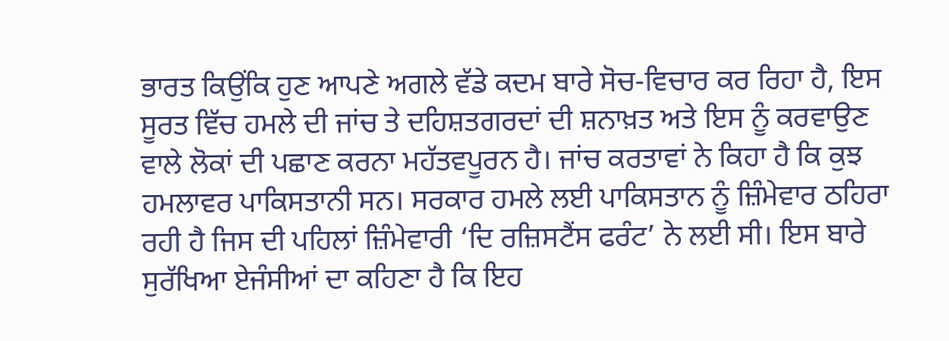ਭਾਰਤ ਕਿਉਂਕਿ ਹੁਣ ਆਪਣੇ ਅਗਲੇ ਵੱਡੇ ਕਦਮ ਬਾਰੇ ਸੋਚ-ਵਿਚਾਰ ਕਰ ਰਿਹਾ ਹੈ, ਇਸ ਸੂਰਤ ਵਿੱਚ ਹਮਲੇ ਦੀ ਜਾਂਚ ਤੇ ਦਹਿਸ਼ਤਗਰਦਾਂ ਦੀ ਸ਼ਨਾਖ਼ਤ ਅਤੇ ਇਸ ਨੂੰ ਕਰਵਾਉਣ ਵਾਲੇ ਲੋਕਾਂ ਦੀ ਪਛਾਣ ਕਰਨਾ ਮਹੱਤਵਪੂਰਨ ਹੈ। ਜਾਂਚ ਕਰਤਾਵਾਂ ਨੇ ਕਿਹਾ ਹੈ ਕਿ ਕੁਝ ਹਮਲਾਵਰ ਪਾਕਿਸਤਾਨੀ ਸਨ। ਸਰਕਾਰ ਹਮਲੇ ਲਈ ਪਾਕਿਸਤਾਨ ਨੂੰ ਜ਼ਿੰਮੇਵਾਰ ਠਹਿਰਾ ਰਹੀ ਹੈ ਜਿਸ ਦੀ ਪਹਿਲਾਂ ਜ਼ਿੰਮੇਵਾਰੀ ‘ਦਿ ਰਜ਼ਿਸਟੈਂਸ ਫਰੰਟ’ ਨੇ ਲਈ ਸੀ। ਇਸ ਬਾਰੇ ਸੁਰੱਖਿਆ ਏਜੰਸੀਆਂ ਦਾ ਕਹਿਣਾ ਹੈ ਕਿ ਇਹ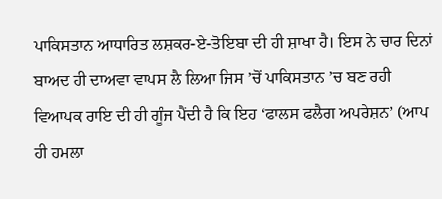ਪਾਕਿਸਤਾਨ ਆਧਾਰਿਤ ਲਸ਼ਕਰ-ਏ-ਤੋਇਬਾ ਦੀ ਹੀ ਸ਼ਾਖਾ ਹੈ। ਇਸ ਨੇ ਚਾਰ ਦਿਨਾਂ ਬਾਅਦ ਹੀ ਦਾਅਵਾ ਵਾਪਸ ਲੈ ਲਿਆ ਜਿਸ ’ਚੋਂ ਪਾਕਿਸਤਾਨ ’ਚ ਬਣ ਰਹੀ ਵਿਆਪਕ ਰਾਇ ਦੀ ਹੀ ਗੂੰਜ ਪੈਂਦੀ ਹੈ ਕਿ ਇਹ ‘ਫਾਲਸ ਫਲੈਗ ਅਪਰੇਸ਼ਨ’ (ਆਪ ਹੀ ਹਮਲਾ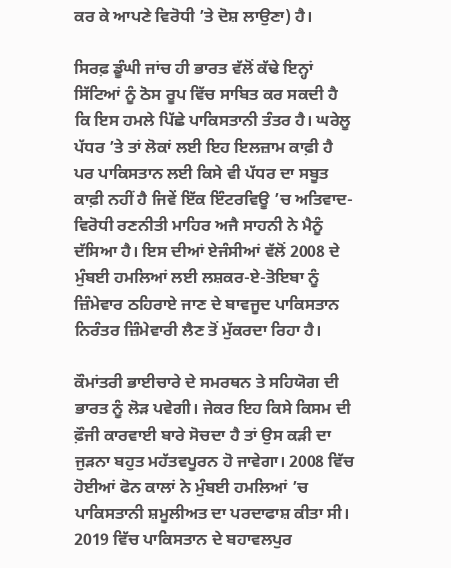ਕਰ ਕੇ ਆਪਣੇ ਵਿਰੋਧੀ ’ਤੇ ਦੋਸ਼ ਲਾਉਣਾ) ਹੈ।

ਸਿਰਫ਼ ਡੂੰਘੀ ਜਾਂਚ ਹੀ ਭਾਰਤ ਵੱਲੋਂ ਕੱਢੇ ਇਨ੍ਹਾਂ ਸਿੱਟਿਆਂ ਨੂੰ ਠੋਸ ਰੂਪ ਵਿੱਚ ਸਾਬਿਤ ਕਰ ਸਕਦੀ ਹੈ ਕਿ ਇਸ ਹਮਲੇ ਪਿੱਛੇ ਪਾਕਿਸਤਾਨੀ ਤੰਤਰ ਹੈ। ਘਰੇਲੂ ਪੱਧਰ ’ਤੇ ਤਾਂ ਲੋਕਾਂ ਲਈ ਇਹ ਇਲਜ਼ਾਮ ਕਾਫ਼ੀ ਹੈ ਪਰ ਪਾਕਿਸਤਾਨ ਲਈ ਕਿਸੇ ਵੀ ਪੱਧਰ ਦਾ ਸਬੂਤ ਕਾਫ਼ੀ ਨਹੀਂ ਹੈ ਜਿਵੇਂ ਇੱਕ ਇੰਟਰਵਿਊ ’ਚ ਅਤਿਵਾਦ-ਵਿਰੋਧੀ ਰਣਨੀਤੀ ਮਾਹਿਰ ਅਜੈ ਸਾਹਨੀ ਨੇ ਮੈਨੂੰ ਦੱਸਿਆ ਹੈ। ਇਸ ਦੀਆਂ ਏਜੰਸੀਆਂ ਵੱਲੋਂ 2008 ਦੇ ਮੁੰਬਈ ਹਮਲਿਆਂ ਲਈ ਲਸ਼ਕਰ-ਏ-ਤੋਇਬਾ ਨੂੰ ਜ਼ਿੰਮੇਵਾਰ ਠਹਿਰਾਏ ਜਾਣ ਦੇ ਬਾਵਜੂਦ ਪਾਕਿਸਤਾਨ ਨਿਰੰਤਰ ਜ਼ਿੰਮੇਵਾਰੀ ਲੈਣ ਤੋਂ ਮੁੱਕਰਦਾ ਰਿਹਾ ਹੈ।

ਕੌਮਾਂਤਰੀ ਭਾਈਚਾਰੇ ਦੇ ਸਮਰਥਨ ਤੇ ਸਹਿਯੋਗ ਦੀ ਭਾਰਤ ਨੂੰ ਲੋੜ ਪਵੇਗੀ। ਜੇਕਰ ਇਹ ਕਿਸੇ ਕਿਸਮ ਦੀ ਫ਼ੌਜੀ ਕਾਰਵਾਈ ਬਾਰੇ ਸੋਚਦਾ ਹੈ ਤਾਂ ਉਸ ਕੜੀ ਦਾ ਜੁੜਨਾ ਬਹੁਤ ਮਹੱਤਵਪੂਰਨ ਹੋ ਜਾਵੇਗਾ। 2008 ਵਿੱਚ ਹੋਈਆਂ ਫੋਨ ਕਾਲਾਂ ਨੇ ਮੁੰਬਈ ਹਮਲਿਆਂ ’ਚ ਪਾਕਿਸਤਾਨੀ ਸ਼ਮੂਲੀਅਤ ਦਾ ਪਰਦਾਫਾਸ਼ ਕੀਤਾ ਸੀ। 2019 ਵਿੱਚ ਪਾਕਿਸਤਾਨ ਦੇ ਬਹਾਵਲਪੁਰ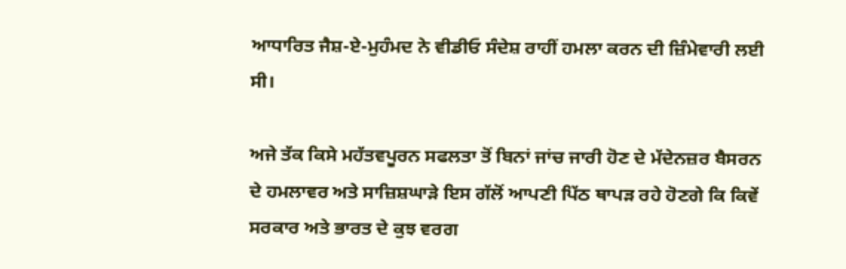ਆਧਾਰਿਤ ਜੈਸ਼-ਏ-ਮੁਹੰਮਦ ਨੇ ਵੀਡੀਓ ਸੰਦੇਸ਼ ਰਾਹੀਂ ਹਮਲਾ ਕਰਨ ਦੀ ਜ਼ਿੰਮੇਵਾਰੀ ਲਈ ਸੀ।

ਅਜੇ ਤੱਕ ਕਿਸੇ ਮਹੱਤਵਪੂਰਨ ਸਫਲਤਾ ਤੋਂ ਬਿਨਾਂ ਜਾਂਚ ਜਾਰੀ ਹੋਣ ਦੇ ਮੱਦੇਨਜ਼ਰ ਬੈਸਰਨ ਦੇ ਹਮਲਾਵਰ ਅਤੇ ਸਾਜ਼ਿਸ਼ਘਾੜੇ ਇਸ ਗੱਲੋਂ ਆਪਣੀ ਪਿੱਠ ਥਾਪੜ ਰਹੇ ਹੋਣਗੇ ਕਿ ਕਿਵੇਂ ਸਰਕਾਰ ਅਤੇ ਭਾਰਤ ਦੇ ਕੁਝ ਵਰਗ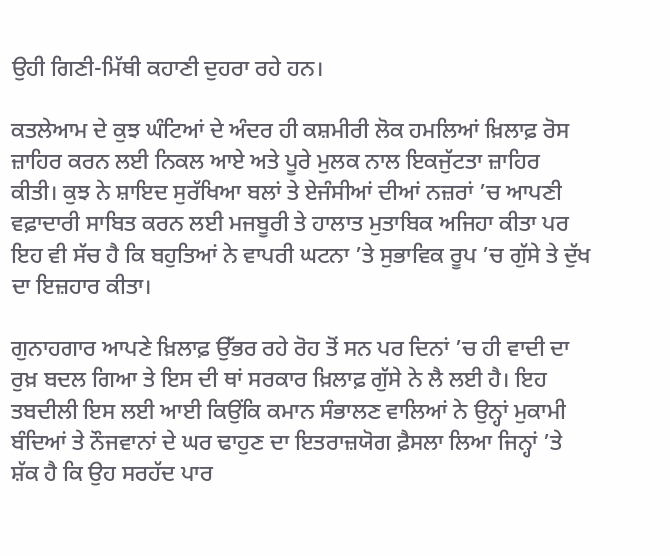ਉਹੀ ਗਿਣੀ-ਮਿੱਥੀ ਕਹਾਣੀ ਦੁਹਰਾ ਰਹੇ ਹਨ।

ਕਤਲੇਆਮ ਦੇ ਕੁਝ ਘੰਟਿਆਂ ਦੇ ਅੰਦਰ ਹੀ ਕਸ਼ਮੀਰੀ ਲੋਕ ਹਮਲਿਆਂ ਖ਼ਿਲਾਫ਼ ਰੋਸ ਜ਼ਾਹਿਰ ਕਰਨ ਲਈ ਨਿਕਲ ਆਏ ਅਤੇ ਪੂਰੇ ਮੁਲਕ ਨਾਲ ਇਕਜੁੱਟਤਾ ਜ਼ਾਹਿਰ ਕੀਤੀ। ਕੁਝ ਨੇ ਸ਼ਾਇਦ ਸੁਰੱਖਿਆ ਬਲਾਂ ਤੇ ਏਜੰਸੀਆਂ ਦੀਆਂ ਨਜ਼ਰਾਂ ’ਚ ਆਪਣੀ ਵਫ਼ਾਦਾਰੀ ਸਾਬਿਤ ਕਰਨ ਲਈ ਮਜਬੂਰੀ ਤੇ ਹਾਲਾਤ ਮੁਤਾਬਿਕ ਅਜਿਹਾ ਕੀਤਾ ਪਰ ਇਹ ਵੀ ਸੱਚ ਹੈ ਕਿ ਬਹੁਤਿਆਂ ਨੇ ਵਾਪਰੀ ਘਟਨਾ ’ਤੇ ਸੁਭਾਵਿਕ ਰੂਪ ’ਚ ਗੁੱਸੇ ਤੇ ਦੁੱਖ ਦਾ ਇਜ਼ਹਾਰ ਕੀਤਾ।

ਗੁਨਾਹਗਾਰ ਆਪਣੇ ਖ਼ਿਲਾਫ਼ ਉੱਭਰ ਰਹੇ ਰੋਹ ਤੋਂ ਸਨ ਪਰ ਦਿਨਾਂ ’ਚ ਹੀ ਵਾਦੀ ਦਾ ਰੁਖ਼ ਬਦਲ ਗਿਆ ਤੇ ਇਸ ਦੀ ਥਾਂ ਸਰਕਾਰ ਖ਼ਿਲਾਫ਼ ਗੁੱਸੇ ਨੇ ਲੈ ਲਈ ਹੈ। ਇਹ ਤਬਦੀਲੀ ਇਸ ਲਈ ਆਈ ਕਿਉਂਕਿ ਕਮਾਨ ਸੰਭਾਲਣ ਵਾਲਿਆਂ ਨੇ ਉਨ੍ਹਾਂ ਮੁਕਾਮੀ ਬੰਦਿਆਂ ਤੇ ਨੌਜਵਾਨਾਂ ਦੇ ਘਰ ਢਾਹੁਣ ਦਾ ਇਤਰਾਜ਼ਯੋਗ ਫ਼ੈਸਲਾ ਲਿਆ ਜਿਨ੍ਹਾਂ ’ਤੇ ਸ਼ੱਕ ਹੈ ਕਿ ਉਹ ਸਰਹੱਦ ਪਾਰ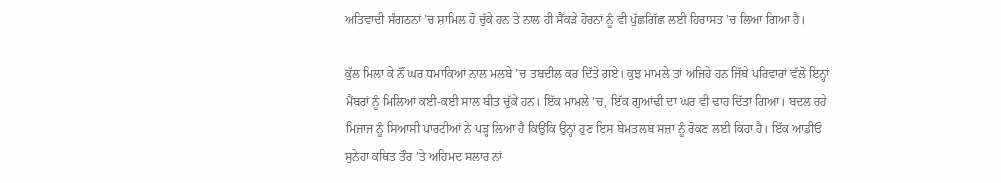ਅਤਿਵਾਦੀ ਸੰਗਠਨਾਂ ’ਚ ਸ਼ਾਮਿਲ ਹੋ ਚੁੱਕੇ ਹਨ ਤੇ ਨਾਲ ਹੀ ਸੈਂਕੜੇ ਹੋਰਨਾਂ ਨੂੰ ਵੀ ਪੁੱਛਗਿੱਛ ਲਈ ਹਿਰਾਸਤ ’ਚ ਲਿਆ ਗਿਆ ਹੈ।

ਕੁੱਲ ਮਿਲਾ ਕੇ ਨੌਂ ਘਰ ਧਮਾਕਿਆਂ ਨਾਲ ਮਲਬੇ ’ਚ ਤਬਦੀਲ ਕਰ ਦਿੱਤੇ ਗਏ। ਕੁਝ ਮਾਮਲੇ ਤਾਂ ਅਜਿਹੇ ਹਨ ਜਿੱਥੇ ਪਰਿਵਾਰਾਂ ਵੱਲੋਂ ਇਨ੍ਹਾਂ ਮੈਂਬਰਾਂ ਨੂੰ ਮਿਲਿਆਂ ਕਈ-ਕਈ ਸਾਲ ਬੀਤ ਚੁੱਕੇ ਹਨ। ਇੱਕ ਮਾਮਲੇ ’ਚ, ਇੱਕ ਗੁਆਂਢੀ ਦਾ ਘਰ ਵੀ ਢਾਹ ਦਿੱਤਾ ਗਿਆ। ਬਦਲ ਰਹੇ ਮਿਜ਼ਾਜ ਨੂੰ ਸਿਆਸੀ ਪਾਰਟੀਆਂ ਨੇ ਪੜ੍ਹ ਲਿਆ ਹੈ ਕਿਉਂਕਿ ਉਨ੍ਹਾਂ ਹੁਣ ਇਸ ਬੇਮਤਲਬ ਸਜ਼ਾ ਨੂੰ ਰੋਕਣ ਲਈ ਕਿਹਾ ਹੈ। ਇੱਕ ਆਡੀਓ ਸੁਨੇਹਾ ਕਥਿਤ ਤੌਰ ’ਤੇ ਅਹਿਮਦ ਸਲਾਰ ਨਾਂ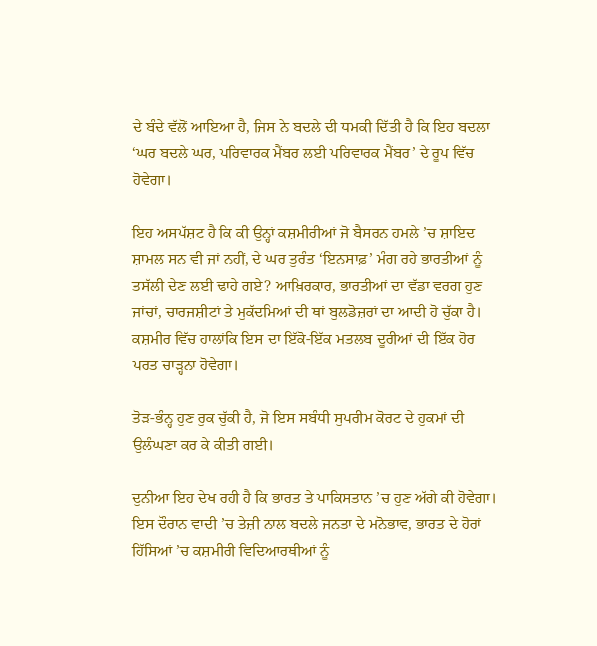ਦੇ ਬੰਦੇ ਵੱਲੋਂ ਆਇਆ ਹੈ, ਜਿਸ ਨੇ ਬਦਲੇ ਦੀ ਧਮਕੀ ਦਿੱਤੀ ਹੈ ਕਿ ਇਹ ਬਦਲਾ ‘ਘਰ ਬਦਲੇ ਘਰ, ਪਰਿਵਾਰਕ ਮੈਂਬਰ ਲਈ ਪਰਿਵਾਰਕ ਮੈਂਬਰ’ ਦੇ ਰੂਪ ਵਿੱਚ ਹੋਵੇਗਾ।

ਇਹ ਅਸਪੱਸ਼ਟ ਹੈ ਕਿ ਕੀ ਉਨ੍ਹਾਂ ਕਸ਼ਮੀਰੀਆਂ ਜੋ ਬੈਸਰਨ ਹਮਲੇ ’ਚ ਸ਼ਾਇਦ ਸ਼ਾਮਲ ਸਨ ਵੀ ਜਾਂ ਨਹੀਂ, ਦੇ ਘਰ ਤੁਰੰਤ ‘ਇਨਸਾਫ਼’ ਮੰਗ ਰਹੇ ਭਾਰਤੀਆਂ ਨੂੰ ਤਸੱਲੀ ਦੇਣ ਲਈ ਢਾਹੇ ਗਏ? ਆਖ਼ਿਰਕਾਰ, ਭਾਰਤੀਆਂ ਦਾ ਵੱਡਾ ਵਰਗ ਹੁਣ ਜਾਂਚਾਂ, ਚਾਰਜਸ਼ੀਟਾਂ ਤੇ ਮੁਕੱਦਮਿਆਂ ਦੀ ਥਾਂ ਬੁਲਡੋਜ਼ਰਾਂ ਦਾ ਆਦੀ ਹੋ ਚੁੱਕਾ ਹੈ। ਕਸ਼ਮੀਰ ਵਿੱਚ ਹਾਲਾਂਕਿ ਇਸ ਦਾ ਇੱਕੋ-ਇੱਕ ਮਤਲਬ ਦੂਰੀਆਂ ਦੀ ਇੱਕ ਹੋਰ ਪਰਤ ਚਾੜ੍ਹਨਾ ਹੋਵੇਗਾ।

ਤੋੜ-ਭੰਨ੍ਹ ਹੁਣ ਰੁਕ ਚੁੱਕੀ ਹੈ, ਜੋ ਇਸ ਸਬੰਧੀ ਸੁਪਰੀਮ ਕੋਰਟ ਦੇ ਹੁਕਮਾਂ ਦੀ ਉਲੰਘਣਾ ਕਰ ਕੇ ਕੀਤੀ ਗਈ।

ਦੁਨੀਆ ਇਹ ਦੇਖ ਰਹੀ ਹੈ ਕਿ ਭਾਰਤ ਤੇ ਪਾਕਿਸਤਾਨ ’ਚ ਹੁਣ ਅੱਗੇ ਕੀ ਹੋਵੇਗਾ। ਇਸ ਦੌਰਾਨ ਵਾਦੀ ’ਚ ਤੇਜ਼ੀ ਨਾਲ ਬਦਲੇ ਜਨਤਾ ਦੇ ਮਨੋਭਾਵ, ਭਾਰਤ ਦੇ ਹੋਰਾਂ ਹਿੱਸਿਆਂ ’ਚ ਕਸ਼ਮੀਰੀ ਵਿਦਿਆਰਥੀਆਂ ਨੂੰ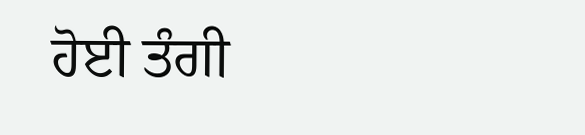ਹੋਈ ਤੰਗੀ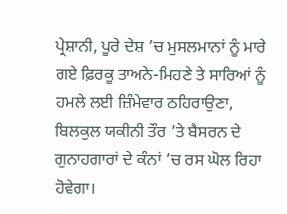ਪ੍ਰੇਸ਼ਾਨੀ, ਪੂਰੇ ਦੇਸ਼ ’ਚ ਮੁਸਲਮਾਨਾਂ ਨੂੰ ਮਾਰੇ ਗਏ ਫ਼ਿਰਕੂ ਤਾਅਨੇ-ਮਿਹਣੇ ਤੇ ਸਾਰਿਆਂ ਨੂੰ ਹਮਲੇ ਲਈ ਜ਼ਿੰਮੇਵਾਰ ਠਹਿਰਾਉਣਾ, ਬਿਲਕੁਲ ਯਕੀਨੀ ਤੌਰ ’ਤੇ ਬੈਸਰਨ ਦੇ ਗੁਨਾਹਗਾਰਾਂ ਦੇ ਕੰਨਾਂ ’ਚ ਰਸ ਘੋਲ ਰਿਹਾ ਹੋਵੇਗਾ।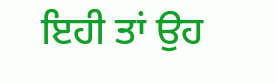ਇਹੀ ਤਾਂ ਉਹ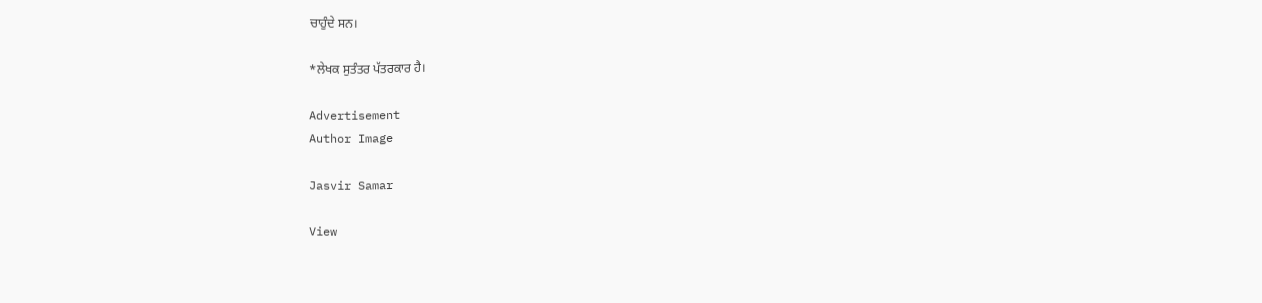ਚਾਹੁੰਦੇ ਸਨ।

*ਲੇਖਕ ਸੁਤੰਤਰ ਪੱਤਰਕਾਰ ਹੈ।

Advertisement
Author Image

Jasvir Samar

View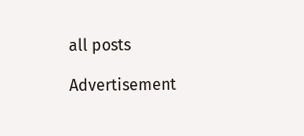all posts

Advertisement